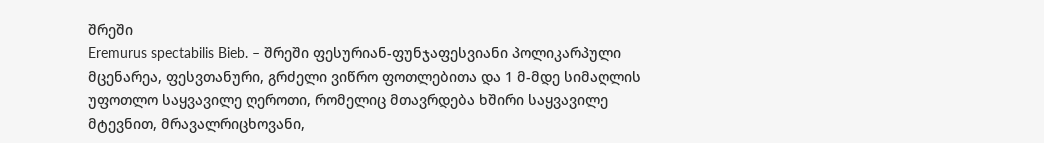შრეში
Eremurus spectabilis Bieb. – შრეში ფესურიან-ფუნჯაფესვიანი პოლიკარპული მცენარეა, ფესვთანური, გრძელი ვიწრო ფოთლებითა და 1 მ-მდე სიმაღლის უფოთლო საყვავილე ღეროთი, რომელიც მთავრდება ხშირი საყვავილე მტევნით, მრავალრიცხოვანი,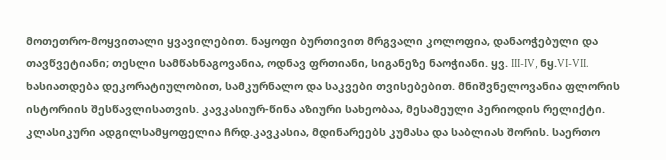მოთეთრო-მოყვითალი ყვავილებით. ნაყოფი ბურთივით მრგვალი კოლოფია, დანაოჭებული და თავწვეტიანი; თესლი სამწახნაგოვანია, ოდნავ ფრთიანი, სიგანეზე ნაოჭიანი. ყვ. III-IV, ნყ.VI-VII.
ხასიათდება დეკორატიულობით, სამკურნალო და საკვები თვისებებით. მნიშვნელოვანია ფლორის ისტორიის შესწავლისათვის. კავკასიურ-წინა აზიური სახეობაა, მესამეული პერიოდის რელიქტი. კლასიკური ადგილსამყოფელია ჩრდ.კავკასია, მდინარეებს კუმასა და საბლიას შორის. საერთო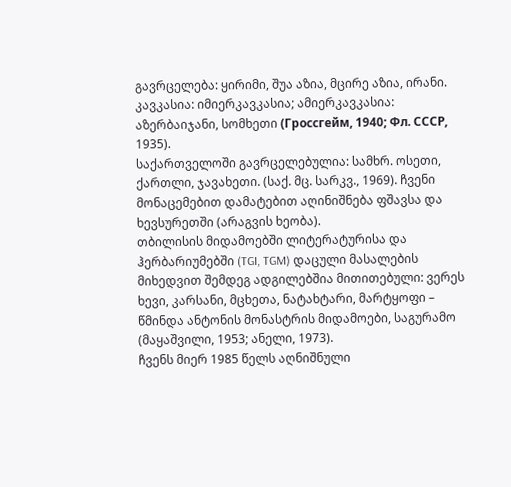გავრცელება: ყირიმი, შუა აზია, მცირე აზია, ირანი.
კავკასია: იმიერკავკასია; ამიერკავკასია: აზერბაიჯანი, სომხეთი (Гроссгейм, 1940; Фл. СССР, 1935).
საქართველოში გავრცელებულია: სამხრ. ოსეთი, ქართლი, ჯავახეთი. (საქ. მც. სარკვ., 1969). ჩვენი მონაცემებით დამატებით აღინიშნება ფშავსა და ხევსურეთში (არაგვის ხეობა).
თბილისის მიდამოებში ლიტერატურისა და ჰერბარიუმებში (TGI, TGM) დაცული მასალების მიხედვით შემდეგ ადგილებშია მითითებული: ვერეს ხევი, კარსანი, მცხეთა, ნატახტარი, მარტყოფი – წმინდა ანტონის მონასტრის მიდამოები, საგურამო (მაყაშვილი, 1953; ანელი, 1973).
ჩვენს მიერ 1985 წელს აღნიშნული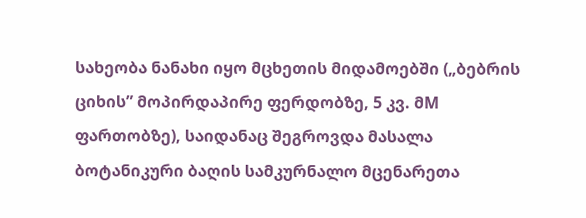სახეობა ნანახი იყო მცხეთის მიდამოებში („ბებრის ციხის” მოპირდაპირე ფერდობზე, 5 კვ. მM ფართობზე), საიდანაც შეგროვდა მასალა ბოტანიკური ბაღის სამკურნალო მცენარეთა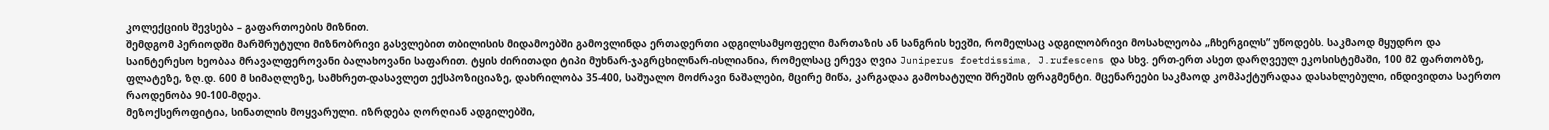კოლექციის შევსება – გაფართოების მიზნით.
შემდგომ პერიოდში მარშრუტული მიზნობრივი გასვლებით თბილისის მიდამოებში გამოვლინდა ერთადერთი ადგილსამყოფელი მართაზის ან სანგრის ხევში, რომელსაც ადგილობრივი მოსახლეობა „ჩხერგილს” უწოდებს. საკმაოდ მყუდრო და საინტერესო ხეობაა მრავალფეროვანი ბალახოვანი საფარით. ტყის ძირითადი ტიპი მუხნარ-ჯაგრცხილნარ-ისლიანია, რომელსაც ერევა ღვია Juniperus foetdissima, J.rufescens და სხვ. ერთ-ერთ ასეთ დარღვეულ ეკოსისტემაში, 100 მ2 ფართობზე, ფლატეზე, ზღ.დ. 600 მ სიმაღლეზე, სამხრეთ-დასავლეთ ექსპოზიციაზე, დახრილობა 35-400, საშუალო მოძრავი ნაშალები, მცირე მიწა, კარგადაა გამოხატული შრეშის ფრაგმენტი. მცენარეები საკმაოდ კომპაქტურადაა დასახლებული, ინდივიდთა საერთო რაოდენობა 90-100-მდეა.
მეზოქსეროფიტია, სინათლის მოყვარული. იზრდება ღორღიან ადგილებში,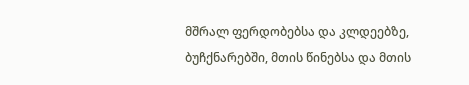მშრალ ფერდობებსა და კლდეებზე, ბუჩქნარებში, მთის წინებსა და მთის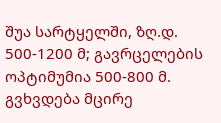შუა სარტყელში, ზღ.დ. 500-1200 მ; გავრცელების ოპტიმუმია 500-800 მ. გვხვდება მცირე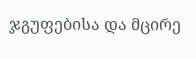ჯგუფებისა და მცირე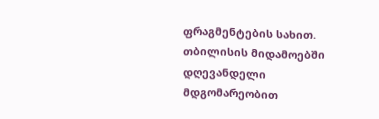ფრაგმენტების სახით.
თბილისის მიდამოებში დღევანდელი მდგომარეობით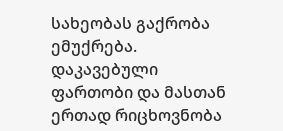სახეობას გაქრობა ემუქრება. დაკავებული ფართობი და მასთან ერთად რიცხოვნობა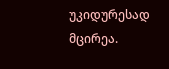უკიდურესად მცირეა.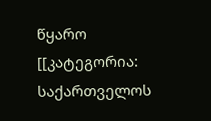წყარო
[[კატეგორია: საქართველოს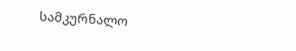სამკურნალო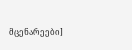მცენარეები]